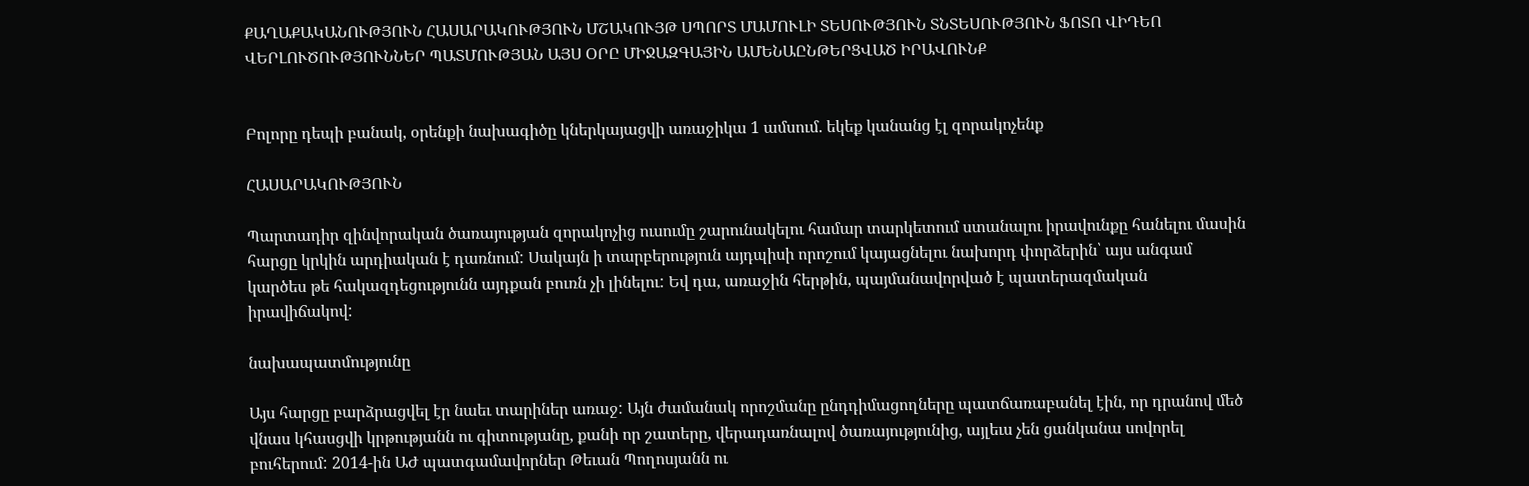ՔԱՂԱՔԱԿԱՆՈՒԹՅՈՒՆ ՀԱՍԱՐԱԿՈՒԹՅՈՒՆ ՄՇԱԿՈՒՅԹ ՍՊՈՐՏ ՄԱՄՈՒԼԻ ՏԵՍՈՒԹՅՈՒՆ ՏՆՏԵՍՈՒԹՅՈՒՆ ՖՈՏՈ ՎԻԴԵՈ ՎԵՐԼՈՒԾՈՒԹՅՈՒՆՆԵՐ ՊԱՏՄՈՒԹՅԱՆ ԱՅՍ ՕՐԸ ՄԻՋԱԶԳԱՅԻՆ ԱՄԵՆԱԸՆԹԵՐՑՎԱԾ ԻՐԱՎՈՒՆՔ


Բոլորը դեպի բանակ, օրենքի նախագիծը կներկայացվի առաջիկա 1 ամսում. եկեք կանանց էլ զորակոչենք

ՀԱՍԱՐԱԿՈՒԹՅՈՒՆ

Պարտադիր զինվորական ծառայության զորակոչից ուսումը շարունակելու համար տարկետում ստանալու իրավունքը հանելու մասին հարցը կրկին արդիական է դառնում: Սակայն ի տարբերություն այդպիսի որոշում կայացնելու նախորդ փորձերին՝ այս անգամ կարծես թե հակազդեցությունն այդքան բուռն չի լինելու: Եվ դա, առաջին հերթին, պայմանավորված է պատերազմական իրավիճակով:

նախապատմությունը

Այս հարցը բարձրացվել էր նաեւ տարիներ առաջ: Այն ժամանակ որոշմանը ընդդիմացողները պատճառաբանել էին, որ դրանով մեծ վնաս կհասցվի կրթությանն ու գիտությանը, քանի որ շատերը, վերադառնալով ծառայությունից, այլեւս չեն ցանկանա սովորել բուհերում: 2014-ին ԱԺ պատգամավորներ Թեւան Պողոսյանն ու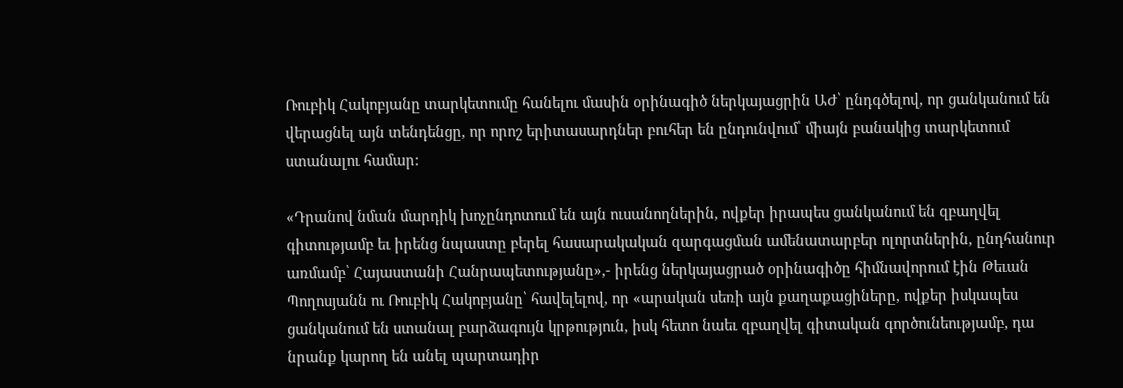Ռուբիկ Հակոբյանը տարկետումը հանելու մասին օրինագիծ ներկայացրին ԱԺ՝ ընդգծելով, որ ցանկանում են վերացնել այն տենդենցը, որ որոշ երիտասարդներ բուհեր են ընդունվում՝ միայն բանակից տարկետում ստանալու համար:

«Դրանով նման մարդիկ խոչընդոտում են այն ուսանողներին, ովքեր իրապես ցանկանում են զբաղվել գիտությամբ եւ իրենց նպաստը բերել հասարակական զարգացման ամենատարբեր ոլորտներին, ընդհանուր առմամբ՝ Հայաստանի Հանրապետությանը»,- իրենց ներկայացրած օրինագիծը հիմնավորում էին Թեւան Պողոսյանն ու Ռուբիկ Հակոբյանը՝ հավելելով, որ «արական սեռի այն քաղաքացիները, ովքեր իսկապես ցանկանում են ստանալ բարձագույն կրթություն, իսկ հետո նաեւ զբաղվել գիտական գործունեությամբ, դա նրանք կարող են անել պարտադիր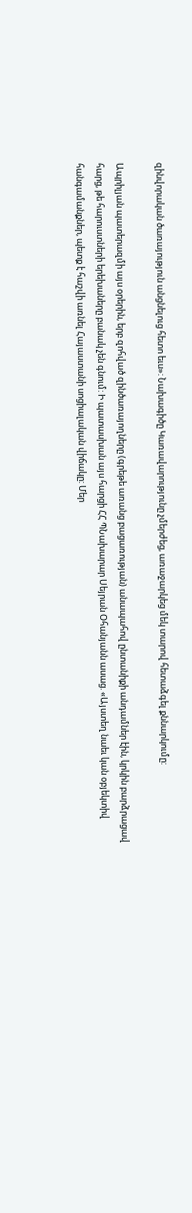զինվորական ծառայություն անցնելուց հետո եւս»: Նախագիծը Կառավարությունը չմերժեց, առաջարկեց մեկ տարով հետաձգել քննարկումը:

Ապրիլյան պատերազմի այս օրերին, երբ զոհված զինծառայողները (գրեթե առանց բացառության) անապահով ընտանիքի անդամներ էին, կրկին բարձրացավ հարց, թե հարուստների երեխաները բանակ չեն գնում: Ի պատասխան այս հարցի ՀՀ ՊՆախարար Սեյրան Օհանյանն ասաց. «Այստեղ նաեւ կան օբյեկտիվ հանգամանքներ, պետք է հաշվի առնել Հայաստանի սոցիալական վիճակը: Մեր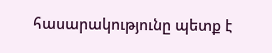հասարակությունը պետք է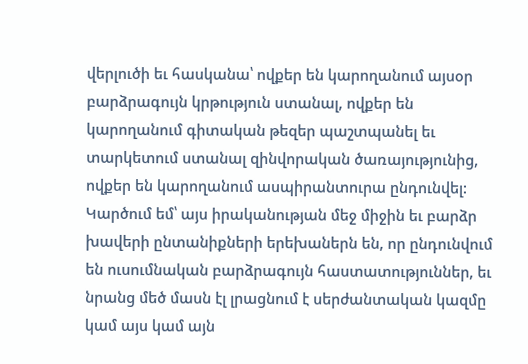վերլուծի եւ հասկանա՝ ովքեր են կարողանում այսօր բարձրագույն կրթություն ստանալ, ովքեր են կարողանում գիտական թեզեր պաշտպանել եւ տարկետում ստանալ զինվորական ծառայությունից, ովքեր են կարողանում ասպիրանտուրա ընդունվել: Կարծում եմ՝ այս իրականության մեջ միջին եւ բարձր խավերի ընտանիքների երեխաներն են, որ ընդունվում են ուսումնական բարձրագույն հաստատություններ, եւ նրանց մեծ մասն էլ լրացնում է սերժանտական կազմը կամ այս կամ այն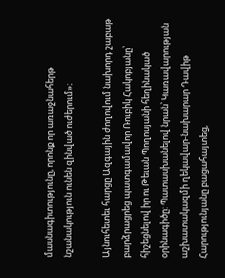մասնագիտությունը, որոնք որ առաջնահերթ նշանակություն ունեն զինված ուժերում»։

Այնուհետեւ հարցը Ազգային ժողովում նախորդ շաբաթ բարձրացրեց պատգամավոր Ռուբիկ Հակոբյանը՝ հիշեցնելով իր ու Թեւան Պողոսյանի հեղինակած օրինագիծը: Պատասխանելով նրան՝ Կառավարության աշխատակազմի ղեկավար-նախարար Դավիթ Հարությունյանը բացահայտեց,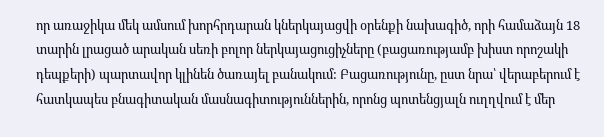որ առաջիկա մեկ ամսում խորհրդարան կներկայացվի օրենքի նախագիծ, որի համաձայն 18 տարին լրացած արական սեռի բոլոր ներկայացուցիչները (բացառությամբ խիստ որոշակի դեպքերի) պարտավոր կլինեն ծառայել բանակում: Բացառությունը, ըստ նրա՝ վերաբերում է հատկապես բնագիտական մասնագիտություններին, որոնց պոտենցյալն ուղղվում է մեր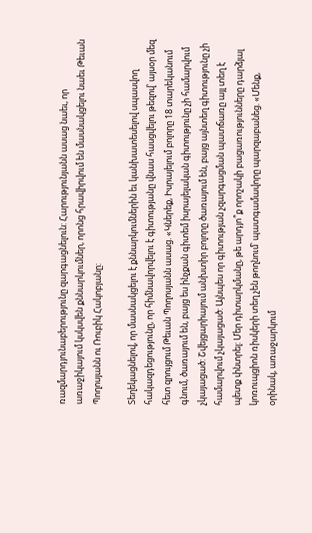ռազմարդյունաբերությունը զարգացնելուն: Հարությունյանն ասաց նաեւ, որ առաջիկայում կսկսվեն քննարկումներ, որոնց հրավիրվում են մասնակցելու նաեւ Թեւան Պողոսյանն ու Ռուբիկ Հակոբյանը:

Տեղեկացնելով, որ մասնակցելու է քննարկումներին եւ կանխատեսելով սպասվող հակազդեցությունը, որ հիմնավորվելու է գիտությանը վնաս հասցվելու թեզով՝ այսօր մեզ հետ զրույցում Թեւան Պողոսյանն ասաց. «Կներեք, Իսրայելում բոլորը 18 տարեկանում գնում, ծառայում են, բայց ես ինչքան գիտեմ իսրայելական գիտությունը չի համարվում չկայացած: Շվեյցարիայում անխտիր բոլորը ծառայում են, բայց այնտեղ գիտությունը չի համարվում չկայացած: Այնպես որ գիտության չզարգացման պատճառը այլ տեղ է պետք փնտրել: Մեր դիտարկմանը, թե արդյո՞ք որոշակի բացառությունները դարձյալ կոռուպցիոն ռիսկերի տեղ չեն թողնում՝ պատգամավորը պարզաբանեց. «Մենք, օրինակ, առաջարկում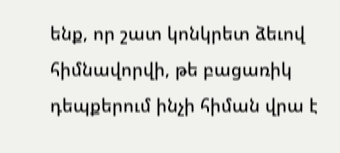ենք, որ շատ կոնկրետ ձեւով հիմնավորվի, թե բացառիկ դեպքերում ինչի հիման վրա է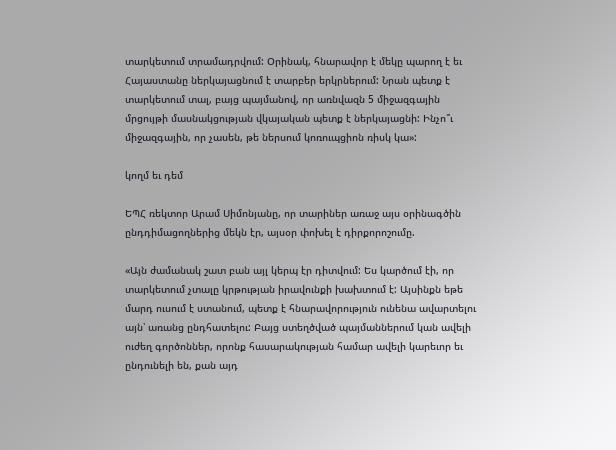տարկետում տրամադրվում: Օրինակ, հնարավոր է մեկը պարող է եւ Հայաստանը ներկայացնում է տարբեր երկրներում: Նրան պետք է տարկետում տալ, բայց պայմանով, որ առնվազն 5 միջազգային մրցույթի մասնակցության վկայական պետք է ներկայացնի: Ինչո՞ւ միջազգային, որ չասեն, թե ներսում կոռուպցիոն ռիսկ կա»:

կողմ եւ դեմ

ԵՊՀ ռեկտոր Արամ Սիմոնյանը, որ տարիներ առաջ այս օրինագծին ընդդիմացողներից մեկն էր, այսօր փոխել է դիրքորոշումը.

«Այն ժամանակ շատ բան այլ կերպ էր դիտվում: Ես կարծում էի, որ տարկետում չտալը կրթության իրավունքի խախտում է: Այսինքն եթե մարդ ուսում է ստանում, պետք է հնարավորություն ունենա ավարտելու այն՝ առանց ընդհատելու: Բայց ստեղծված պայմաններում կան ավելի ուժեղ գործոններ, որոնք հասարակության համար ավելի կարեւոր եւ ընդունելի են, քան այդ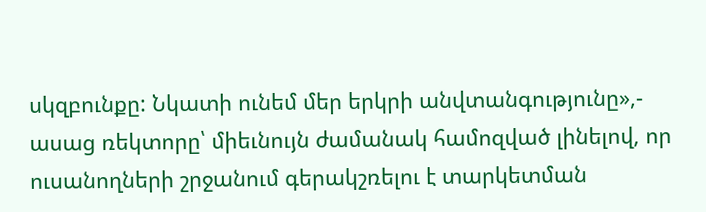սկզբունքը: Նկատի ունեմ մեր երկրի անվտանգությունը»,- ասաց ռեկտորը՝ միեւնույն ժամանակ համոզված լինելով, որ ուսանողների շրջանում գերակշռելու է տարկետման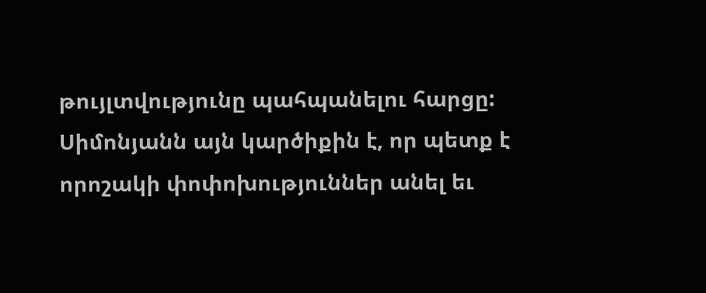թույլտվությունը պահպանելու հարցը: Սիմոնյանն այն կարծիքին է, որ պետք է որոշակի փոփոխություններ անել եւ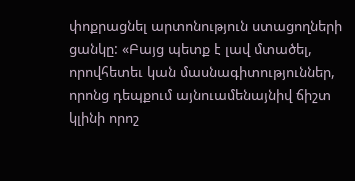փոքրացնել արտոնություն ստացողների ցանկը: «Բայց պետք է լավ մտածել, որովհետեւ կան մասնագիտություններ, որոնց դեպքում այնուամենայնիվ ճիշտ կլինի որոշ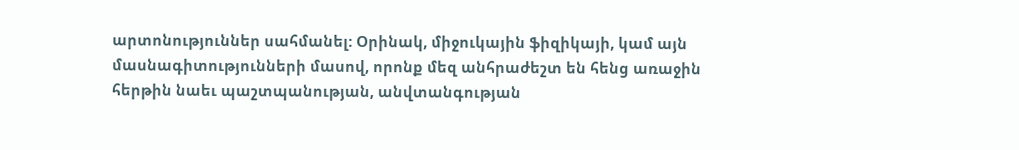արտոնություններ սահմանել: Օրինակ, միջուկային ֆիզիկայի, կամ այն մասնագիտությունների մասով, որոնք մեզ անհրաժեշտ են հենց առաջին հերթին նաեւ պաշտպանության, անվտանգության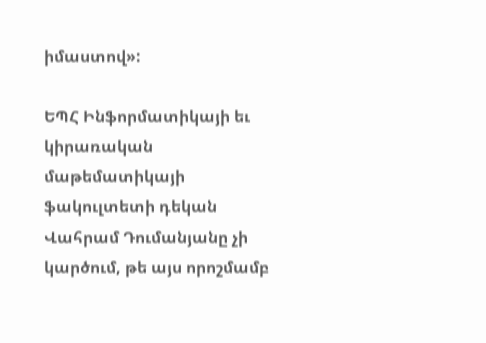իմաստով»:

ԵՊՀ Ինֆորմատիկայի եւ կիրառական մաթեմատիկայի ֆակուլտետի դեկան Վահրամ Դումանյանը չի կարծում, թե այս որոշմամբ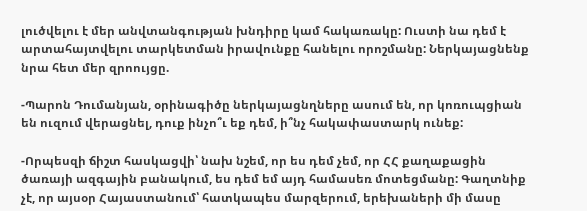լուծվելու է մեր անվտանգության խնդիրը կամ հակառակը: Ուստի նա դեմ է արտահայտվելու տարկետման իրավունքը հանելու որոշմանը: Ներկայացնենք նրա հետ մեր զրոույցը.

-Պարոն Դումանյան, օրինագիծը ներկայացնղները ասում են, որ կոռուպցիան են ուզում վերացնել, դուք ինչո՞ւ եք դեմ, ի՞նչ հակափաստարկ ունեք:

-Որպեսզի ճիշտ հասկացվի՝ նախ նշեմ, որ ես դեմ չեմ, որ ՀՀ քաղաքացին ծառայի ազգային բանակում, ես դեմ եմ այդ համասեռ մոտեցմանը: Գաղտնիք չէ, որ այսօր Հայաստանում՝ հատկապես մարզերում, երեխաների մի մասը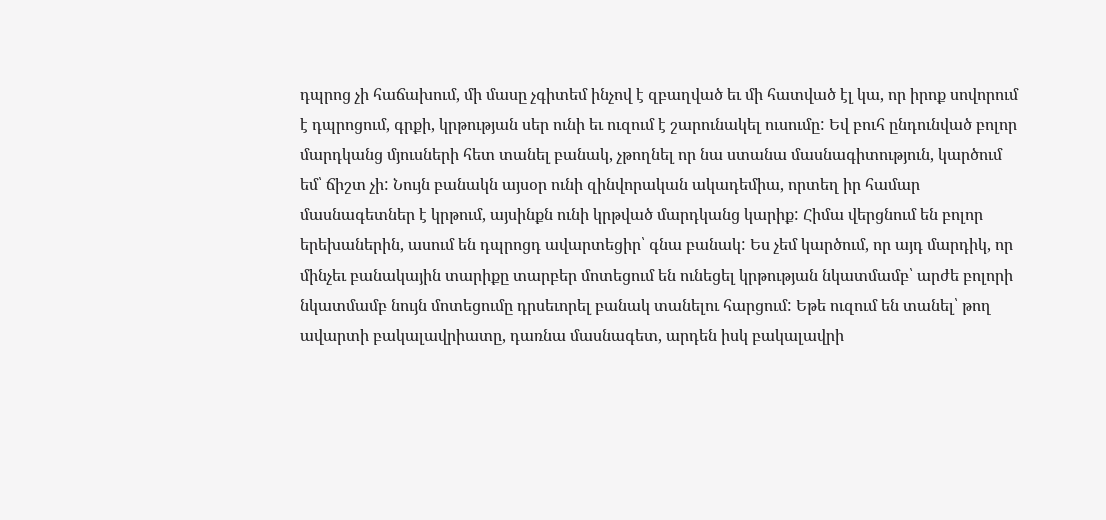դպրոց չի հաճախում, մի մասը չգիտեմ ինչով է զբաղված եւ մի հատված էլ կա, որ իրոք սովորում է դպրոցում, գրքի, կրթության սեր ունի եւ ուզում է շարունակել ուսումը: Եվ բուհ ընդունված բոլոր մարդկանց մյուսների հետ տանել բանակ, չթողնել որ նա ստանա մասնագիտություն, կարծում եմ՝ ճիշտ չի: Նույն բանակն այսօր ունի զինվորական ակադեմիա, որտեղ իր համար մասնագետներ է կրթում, այսինքն ունի կրթված մարդկանց կարիք: Հիմա վերցնում են բոլոր երեխաներին, ասում են դպրոցդ ավարտեցիր՝ գնա բանակ: Ես չեմ կարծում, որ այդ մարդիկ, որ մինչեւ բանակային տարիքը տարբեր մոտեցում են ունեցել կրթության նկատմամբ՝ արժե բոլորի նկատմամբ նույն մոտեցումը դրսեւորել բանակ տանելու հարցում: Եթե ուզում են տանել՝ թող ավարտի բակալավրիատը, դառնա մասնագետ, արդեն իսկ բակալավրի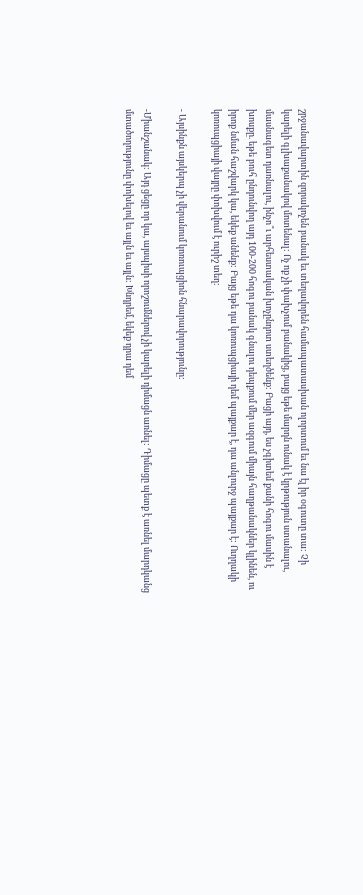շրջանավարտին զորակոչեն բանակ եւ տեղավորեն համապատասխան ոլորտում եւ նա էլ իր օգուտը տա: Չի կարելի գլխաքանակով մոտենալ: Ոչ ոք չի փախչում բանակից, բայց եթե մարդն ունակ է կրթություն ստանալու, մասնագետ դառնալու, ինչո՞ւ արհեստական խոչընդոտ ստեղծենք: Բացի այդ, ես չգիտեմ քանի հոգու մասին է խոսքը. եթե բուհ ընդունվող այդ 100-200 հոգու բանակ գնալու դեպքում մեր ազգում միայն հաղթանակներ կլինեն, ու իրոք նման հաշվարկ կա, եկեք անենք: Բայց եթե դա կոռուպցիայի դեմ պայքար է, դա անլուրջ պայքար է: Ուղղակի կոռուպցիայի վայրը փոխվում է ուրիշ տեղ:

- Այսինքն այսկերպ չի վերանում կոռուպցիոն հնարավորությունը:

-Միանշանակ: Այդ ցեցը որ կա, այսպիսի որոշումներով չի կարելի դիմացն առնել: Դիմացը պետք է առնել մարդկանց մտածողությունը փոխելով եւ այլն եւ այլն: Խնդրեմ, եկեք դրա դեմ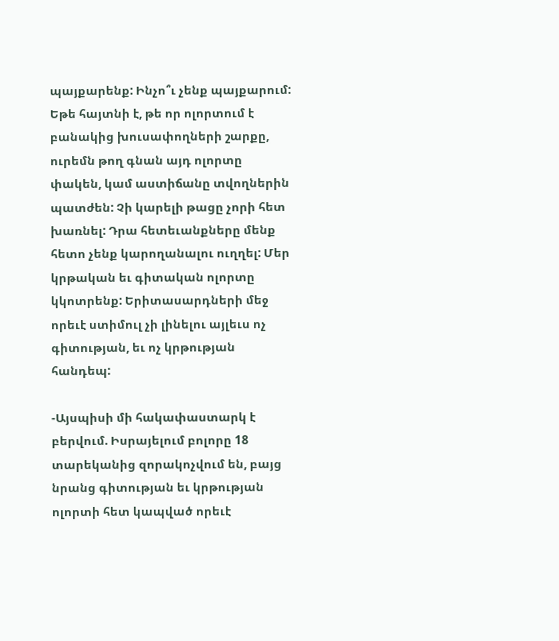պայքարենք: Ինչո՞ւ չենք պայքարում: Եթե հայտնի է, թե որ ոլորտում է բանակից խուսափողների շարքը, ուրեմն թող գնան այդ ոլորտը փակեն, կամ աստիճանը տվողներին պատժեն: Չի կարելի թացը չորի հետ խառնել: Դրա հետեւանքները մենք հետո չենք կարողանալու ուղղել: Մեր կրթական եւ գիտական ոլորտը կկոտրենք: Երիտասարդների մեջ որեւէ ստիմուլ չի լինելու այլեւս ոչ գիտության, եւ ոչ կրթության հանդեպ:

-Այսպիսի մի հակափաստարկ է բերվում. Իսրայելում բոլորը 18 տարեկանից զորակոչվում են, բայց նրանց գիտության եւ կրթության ոլորտի հետ կապված որեւէ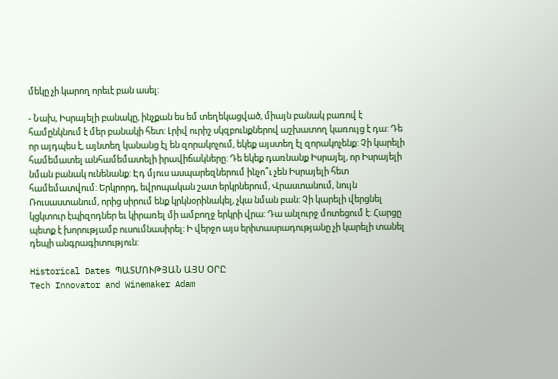մեկը չի կարող որեւէ բան ասել:

- Նախ, Իսրայելի բանակը, ինչքան ես եմ տեղեկացված, միայն բանակ բառով է համընկնում է մեր բանակի հետ: Լրիվ ուրիշ սկզբունքներով աշխատող կառույց է դա: Դե որ այդպես է, այնտեղ կանանց էլ են զորակոչում, եկեք այստեղ էլ զորակոչենք: Չի կարելի համեմատել անհամեմատելի իրավիճակները: Դե եկեք դառնանք Իսրայել, որ Իսրայելի նման բանակ ունենանք: Էդ մյուս ասպարեզներում ինչո՞ւ չեն Իսրայելի հետ համեմատվում: Երկրորդ, եվրոպական շատ երկրներում, Վրաստանում, նույն Ռուսաստանում, որից սիրում ենք կրկնօրինակել, չկա նման բան: Չի կարելի վերցնել կցկտուր էպիզոդներ եւ կիրառել մի ամբողջ երկրի վրա: Դա անլուրջ մոտեցում է: Հարցը պետք է խորությամբ ուսումնասիրել: Ի վերջո այս երիտասրադությանը չի կարելի տանել դեպի անգրագիտություն:

Historical Dates ՊԱՏՄՈՒԹՅԱՆ ԱՅՍ ՕՐԸ
Tech Innovator and Winemaker Adam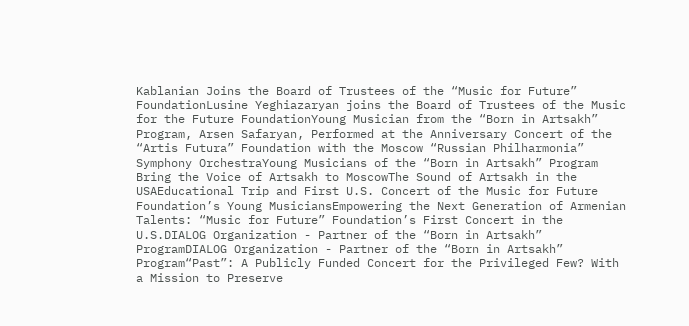Kablanian Joins the Board of Trustees of the “Music for Future” FoundationLusine Yeghiazaryan joins the Board of Trustees of the Music for the Future FoundationYoung Musician from the “Born in Artsakh” Program, Arsen Safaryan, Performed at the Anniversary Concert of the “Artis Futura” Foundation with the Moscow “Russian Philharmonia” Symphony OrchestraYoung Musicians of the “Born in Artsakh” Program Bring the Voice of Artsakh to MoscowThe Sound of Artsakh in the USAEducational Trip and First U.S. Concert of the Music for Future Foundation’s Young MusiciansEmpowering the Next Generation of Armenian Talents: “Music for Future” Foundation’s First Concert in the U.S.DIALOG Organization - Partner of the “Born in Artsakh” ProgramDIALOG Organization - Partner of the “Born in Artsakh” Program“Past”: A Publicly Funded Concert for the Privileged Few? With a Mission to Preserve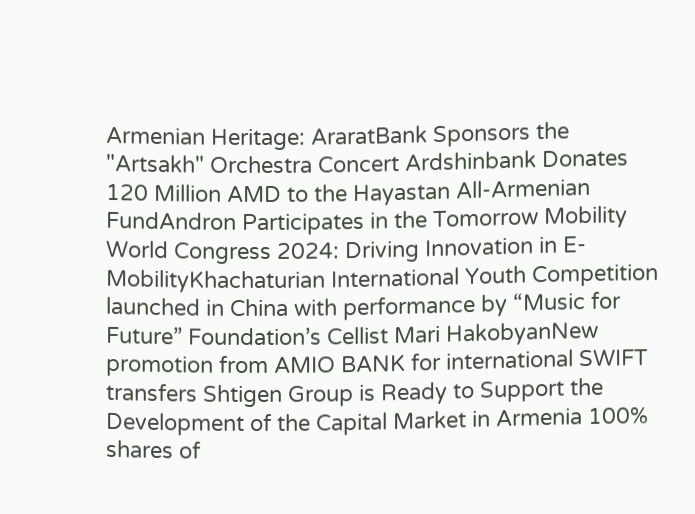Armenian Heritage: AraratBank Sponsors the "Artsakh" Orchestra Concert Ardshinbank Donates 120 Million AMD to the Hayastan All-Armenian FundAndron Participates in the Tomorrow Mobility World Congress 2024: Driving Innovation in E-MobilityKhachaturian International Youth Competition launched in China with performance by “Music for Future” Foundation’s Cellist Mari HakobyanNew promotion from AMIO BANK for international SWIFT transfers Shtigen Group is Ready to Support the Development of the Capital Market in Armenia 100% shares of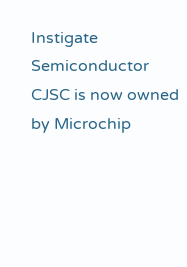Instigate Semiconductor CJSC is now owned by Microchip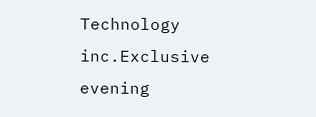Technology inc.Exclusive evening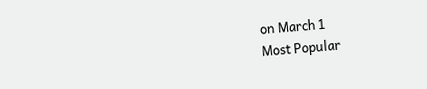on March 1
Most Popular